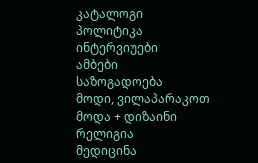კატალოგი
პოლიტიკა
ინტერვიუები
ამბები
საზოგადოება
მოდი, ვილაპარაკოთ
მოდა + დიზაინი
რელიგია
მედიცინა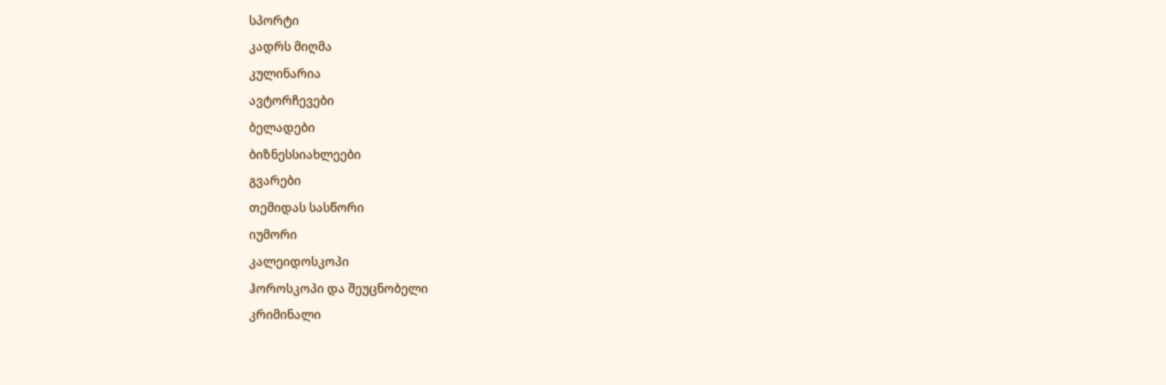სპორტი
კადრს მიღმა
კულინარია
ავტორჩევები
ბელადები
ბიზნესსიახლეები
გვარები
თემიდას სასწორი
იუმორი
კალეიდოსკოპი
ჰოროსკოპი და შეუცნობელი
კრიმინალი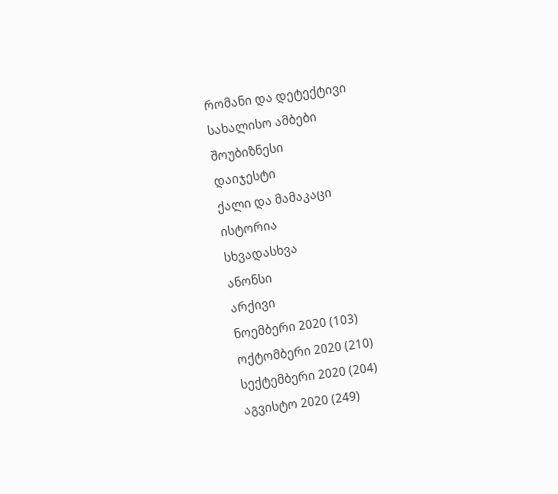რომანი და დეტექტივი
სახალისო ამბები
შოუბიზნესი
დაიჯესტი
ქალი და მამაკაცი
ისტორია
სხვადასხვა
ანონსი
არქივი
ნოემბერი 2020 (103)
ოქტომბერი 2020 (210)
სექტემბერი 2020 (204)
აგვისტო 2020 (249)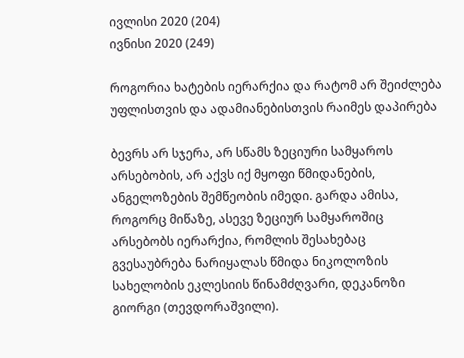ივლისი 2020 (204)
ივნისი 2020 (249)

როგორია ხატების იერარქია და რატომ არ შეიძლება უფლისთვის და ადამიანებისთვის რაიმეს დაპირება

ბევრს არ სჯერა, არ სწამს ზეციური სამყაროს არსებობის, არ აქვს იქ მყოფი წმიდანების, ანგელოზების შემწეობის იმედი. გარდა ამისა, როგორც მიწაზე, ასევე ზეციურ სამყაროშიც არსებობს იერარქია, რომლის შესახებაც გვესაუბრება ნარიყალას წმიდა ნიკოლოზის სახელობის ეკლესიის წინამძღვარი, დეკანოზი გიორგი (თევდორაშვილი).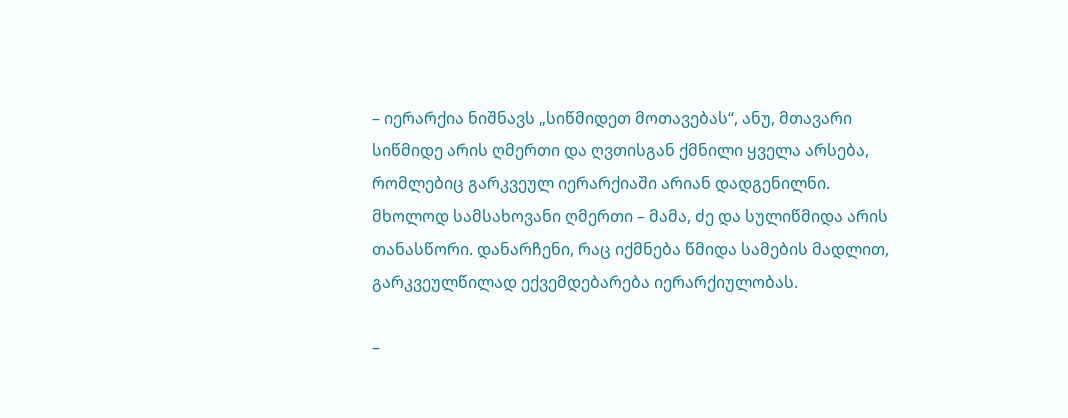– იერარქია ნიშნავს „სიწმიდეთ მოთავებას“, ანუ, მთავარი სიწმიდე არის ღმერთი და ღვთისგან ქმნილი ყველა არსება, რომლებიც გარკვეულ იერარქიაში არიან დადგენილნი. მხოლოდ სამსახოვანი ღმერთი – მამა, ძე და სულიწმიდა არის თანასწორი. დანარჩენი, რაც იქმნება წმიდა სამების მადლით, გარკვეულწილად ექვემდებარება იერარქიულობას.

–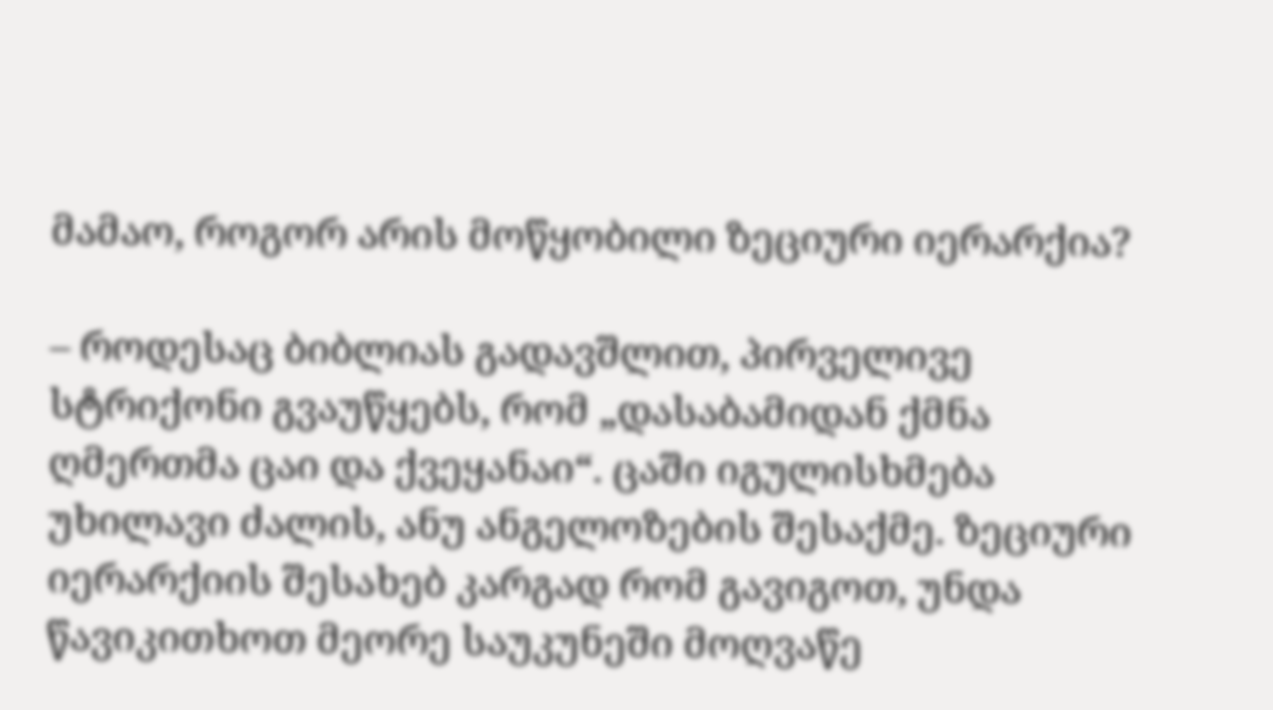მამაო, როგორ არის მოწყობილი ზეციური იერარქია?

– როდესაც ბიბლიას გადავშლით, პირველივე სტრიქონი გვაუწყებს, რომ „დასაბამიდან ქმნა ღმერთმა ცაი და ქვეყანაი“. ცაში იგულისხმება უხილავი ძალის, ანუ ანგელოზების შესაქმე. ზეციური იერარქიის შესახებ კარგად რომ გავიგოთ, უნდა წავიკითხოთ მეორე საუკუნეში მოღვაწე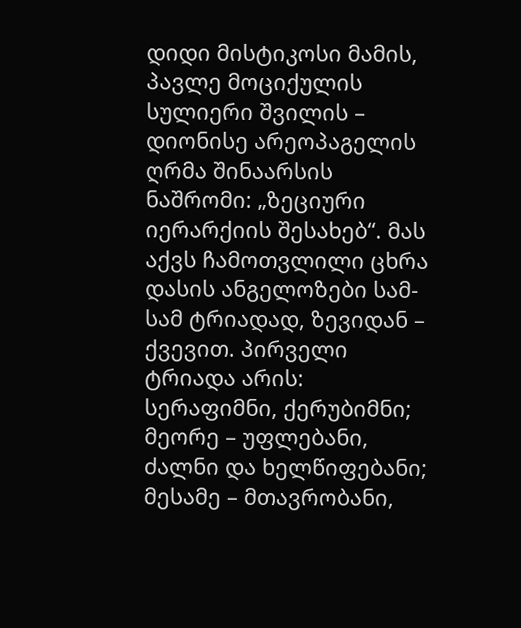დიდი მისტიკოსი მამის, პავლე მოციქულის სულიერი შვილის – დიონისე არეოპაგელის ღრმა შინაარსის ნაშრომი: „ზეციური იერარქიის შესახებ“. მას აქვს ჩამოთვლილი ცხრა დასის ანგელოზები სამ-სამ ტრიადად, ზევიდან – ქვევით. პირველი ტრიადა არის: სერაფიმნი, ქერუბიმნი; მეორე – უფლებანი, ძალნი და ხელწიფებანი; მესამე – მთავრობანი,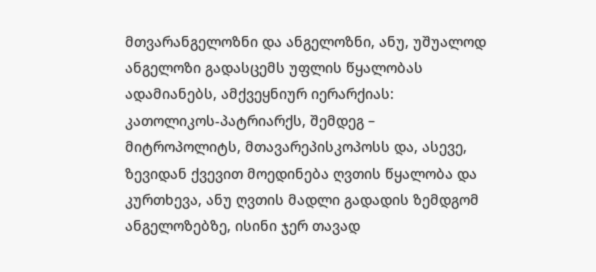მთვარანგელოზნი და ანგელოზნი, ანუ, უშუალოდ ანგელოზი გადასცემს უფლის წყალობას ადამიანებს, ამქვეყნიურ იერარქიას: კათოლიკოს-პატრიარქს, შემდეგ – მიტროპოლიტს, მთავარეპისკოპოსს და, ასევე, ზევიდან ქვევით მოედინება ღვთის წყალობა და კურთხევა, ანუ ღვთის მადლი გადადის ზემდგომ ანგელოზებზე, ისინი ჯერ თავად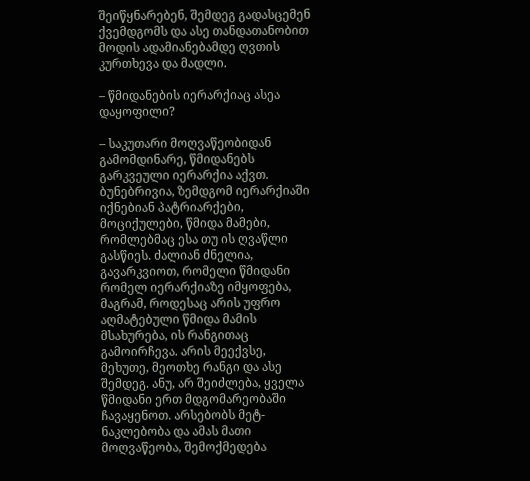შეიწყნარებენ, შემდეგ გადასცემენ ქვემდგომს და ასე თანდათანობით მოდის ადამიანებამდე ღვთის კურთხევა და მადლი.

– წმიდანების იერარქიაც ასეა დაყოფილი?

– საკუთარი მოღვაწეობიდან გამომდინარე, წმიდანებს გარკვეული იერარქია აქვთ. ბუნებრივია, ზემდგომ იერარქიაში იქნებიან პატრიარქები, მოციქულები, წმიდა მამები, რომლებმაც ესა თუ ის ღვაწლი გასწიეს. ძალიან ძნელია, გავარკვიოთ, რომელი წმიდანი რომელ იერარქიაზე იმყოფება, მაგრამ, როდესაც არის უფრო აღმატებული წმიდა მამის მსახურება, ის რანგითაც გამოირჩევა. არის მეექვსე, მეხუთე, მეოთხე რანგი და ასე შემდეგ. ანუ, არ შეიძლება, ყველა წმიდანი ერთ მდგომარეობაში ჩავაყენოთ. არსებობს მეტ-ნაკლებობა და ამას მათი მოღვაწეობა, შემოქმედება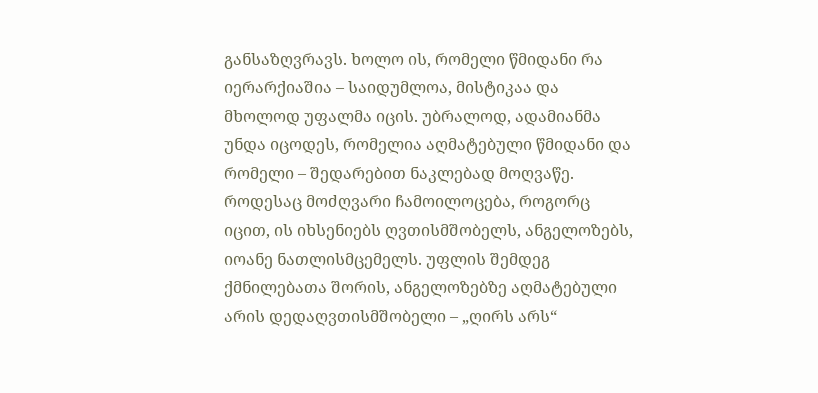განსაზღვრავს. ხოლო ის, რომელი წმიდანი რა იერარქიაშია – საიდუმლოა, მისტიკაა და მხოლოდ უფალმა იცის. უბრალოდ, ადამიანმა უნდა იცოდეს, რომელია აღმატებული წმიდანი და რომელი – შედარებით ნაკლებად მოღვაწე. როდესაც მოძღვარი ჩამოილოცება, როგორც იცით, ის იხსენიებს ღვთისმშობელს, ანგელოზებს, იოანე ნათლისმცემელს. უფლის შემდეგ ქმნილებათა შორის, ანგელოზებზე აღმატებული არის დედაღვთისმშობელი – „ღირს არს“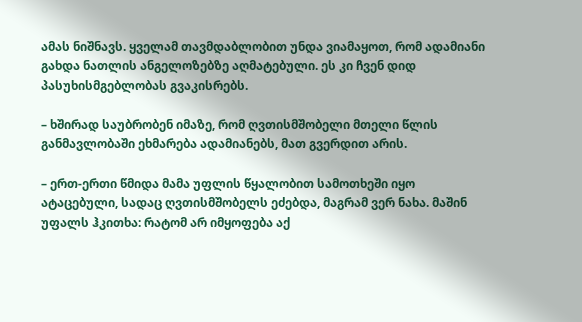ამას ნიშნავს. ყველამ თავმდაბლობით უნდა ვიამაყოთ, რომ ადამიანი გახდა ნათლის ანგელოზებზე აღმატებული. ეს კი ჩვენ დიდ პასუხისმგებლობას გვაკისრებს.

– ხშირად საუბრობენ იმაზე, რომ ღვთისმშობელი მთელი წლის განმავლობაში ეხმარება ადამიანებს, მათ გვერდით არის.

– ერთ-ერთი წმიდა მამა უფლის წყალობით სამოთხეში იყო ატაცებული, სადაც ღვთისმშობელს ეძებდა, მაგრამ ვერ ნახა. მაშინ უფალს ჰკითხა: რატომ არ იმყოფება აქ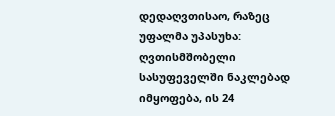დედაღვთისაო, რაზეც უფალმა უპასუხა: ღვთისმშობელი სასუფეველში ნაკლებად იმყოფება, ის 24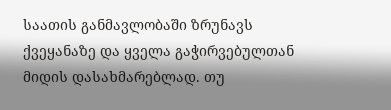საათის განმავლობაში ზრუნავს ქვეყანაზე და ყველა გაჭირვებულთან მიდის დასახმარებლად. თუ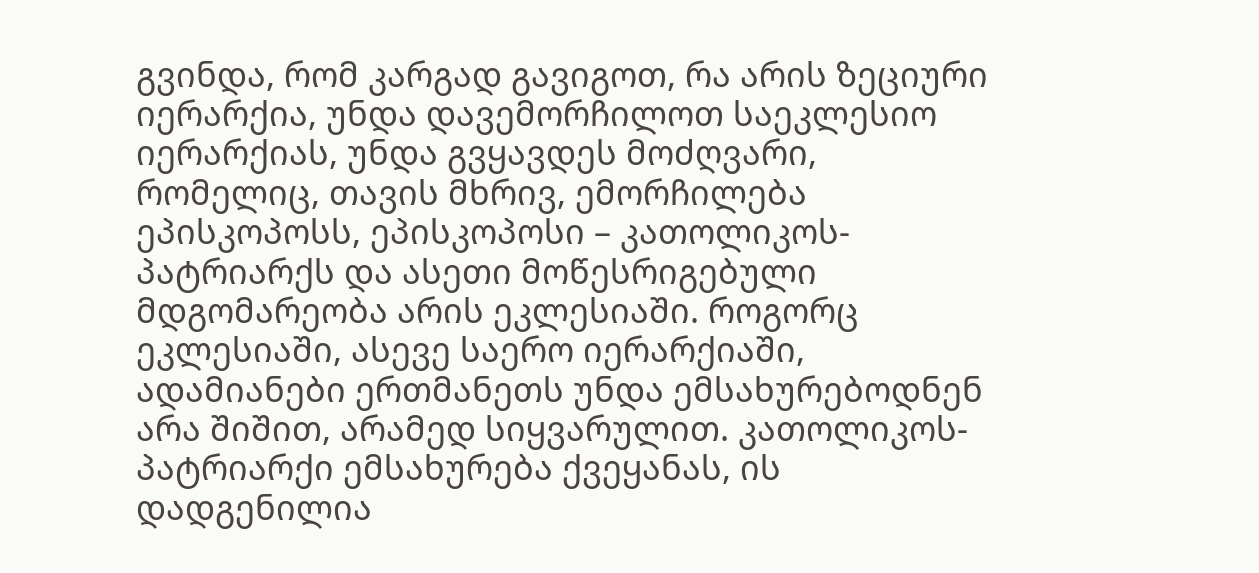გვინდა, რომ კარგად გავიგოთ, რა არის ზეციური იერარქია, უნდა დავემორჩილოთ საეკლესიო იერარქიას, უნდა გვყავდეს მოძღვარი, რომელიც, თავის მხრივ, ემორჩილება ეპისკოპოსს, ეპისკოპოსი – კათოლიკოს-პატრიარქს და ასეთი მოწესრიგებული მდგომარეობა არის ეკლესიაში. როგორც ეკლესიაში, ასევე საერო იერარქიაში, ადამიანები ერთმანეთს უნდა ემსახურებოდნენ არა შიშით, არამედ სიყვარულით. კათოლიკოს-პატრიარქი ემსახურება ქვეყანას, ის დადგენილია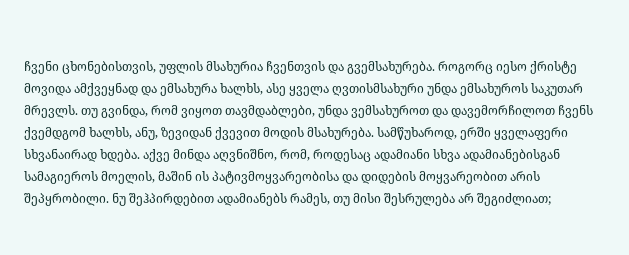ჩვენი ცხონებისთვის, უფლის მსახურია ჩვენთვის და გვემსახურება. როგორც იესო ქრისტე მოვიდა ამქვეყნად და ემსახურა ხალხს, ასე ყველა ღვთისმსახური უნდა ემსახუროს საკუთარ მრევლს. თუ გვინდა, რომ ვიყოთ თავმდაბლები, უნდა ვემსახუროთ და დავემორჩილოთ ჩვენს ქვემდგომ ხალხს, ანუ, ზევიდან ქვევით მოდის მსახურება. სამწუხაროდ, ერში ყველაფერი სხვანაირად ხდება. აქვე მინდა აღვნიშნო, რომ, როდესაც ადამიანი სხვა ადამიანებისგან სამაგიეროს მოელის, მაშინ ის პატივმოყვარეობისა და დიდების მოყვარეობით არის შეპყრობილი. ნუ შეჰპირდებით ადამიანებს რამეს, თუ მისი შესრულება არ შეგიძლიათ;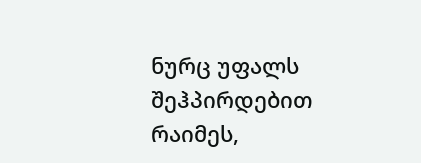ნურც უფალს შეჰპირდებით რაიმეს,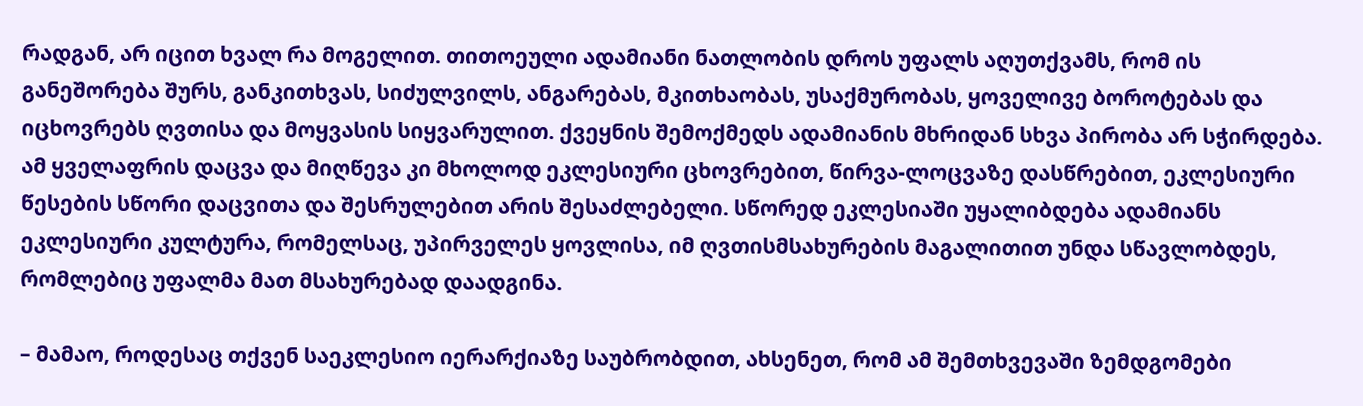რადგან, არ იცით ხვალ რა მოგელით. თითოეული ადამიანი ნათლობის დროს უფალს აღუთქვამს, რომ ის განეშორება შურს, განკითხვას, სიძულვილს, ანგარებას, მკითხაობას, უსაქმურობას, ყოველივე ბოროტებას და იცხოვრებს ღვთისა და მოყვასის სიყვარულით. ქვეყნის შემოქმედს ადამიანის მხრიდან სხვა პირობა არ სჭირდება. ამ ყველაფრის დაცვა და მიღწევა კი მხოლოდ ეკლესიური ცხოვრებით, წირვა-ლოცვაზე დასწრებით, ეკლესიური წესების სწორი დაცვითა და შესრულებით არის შესაძლებელი. სწორედ ეკლესიაში უყალიბდება ადამიანს ეკლესიური კულტურა, რომელსაც, უპირველეს ყოვლისა, იმ ღვთისმსახურების მაგალითით უნდა სწავლობდეს, რომლებიც უფალმა მათ მსახურებად დაადგინა.

– მამაო, როდესაც თქვენ საეკლესიო იერარქიაზე საუბრობდით, ახსენეთ, რომ ამ შემთხვევაში ზემდგომები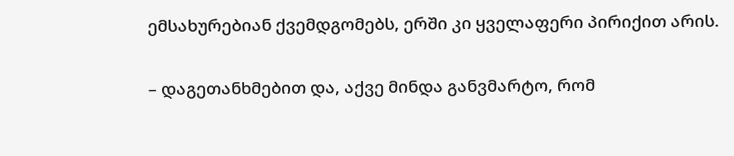ემსახურებიან ქვემდგომებს, ერში კი ყველაფერი პირიქით არის.

– დაგეთანხმებით და, აქვე მინდა განვმარტო, რომ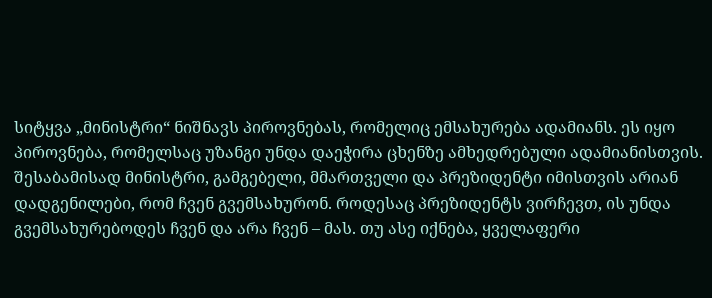სიტყვა „მინისტრი“ ნიშნავს პიროვნებას, რომელიც ემსახურება ადამიანს. ეს იყო პიროვნება, რომელსაც უზანგი უნდა დაეჭირა ცხენზე ამხედრებული ადამიანისთვის. შესაბამისად მინისტრი, გამგებელი, მმართველი და პრეზიდენტი იმისთვის არიან დადგენილები, რომ ჩვენ გვემსახურონ. როდესაც პრეზიდენტს ვირჩევთ, ის უნდა გვემსახურებოდეს ჩვენ და არა ჩვენ – მას. თუ ასე იქნება, ყველაფერი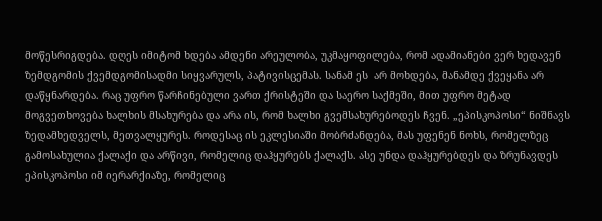მოწესრიგდება. დღეს იმიტომ ხდება ამდენი არეულობა, უკმაყოფილება, რომ ადამიანები ვერ ხედავენ ზემდგომის ქვემდგომისადმი სიყვარულს, პატივისცემას. სანამ ეს  არ მოხდება, მანამდე ქვეყანა არ დაწყნარდება. რაც უფრო წარჩინებული ვართ ქრისტეში და საერო საქმეში, მით უფრო მეტად მოგვეთხოვება ხალხის მსახურება და არა ის, რომ ხალხი გვემსახურებოდეს ჩვენ. „ეპისკოპოსი“ ნიშნავს ზედამხედველს, მეთვალყურეს. როდესაც ის ეკლესიაში მობრძანდება, მას უფენენ ნოხს, რომელზეც გამოსახულია ქალაქი და არწივი, რომელიც დაჰყურებს ქალაქს. ასე უნდა დაჰყურებდეს და ზრუნავდეს ეპისკოპოსი იმ იერარქიაზე, რომელიც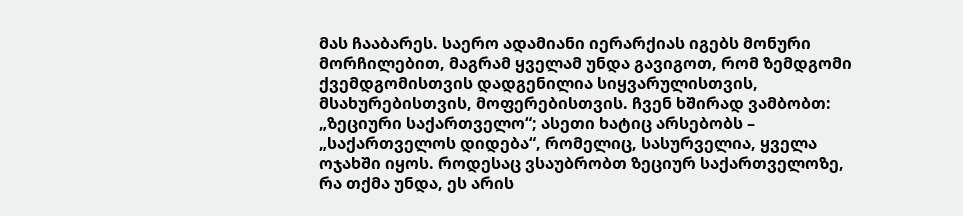მას ჩააბარეს. საერო ადამიანი იერარქიას იგებს მონური მორჩილებით, მაგრამ ყველამ უნდა გავიგოთ, რომ ზემდგომი ქვემდგომისთვის დადგენილია სიყვარულისთვის, მსახურებისთვის, მოფერებისთვის. ჩვენ ხშირად ვამბობთ: „ზეციური საქართველო“; ასეთი ხატიც არსებობს – „საქართველოს დიდება“, რომელიც, სასურველია, ყველა ოჯახში იყოს. როდესაც ვსაუბრობთ ზეციურ საქართველოზე, რა თქმა უნდა, ეს არის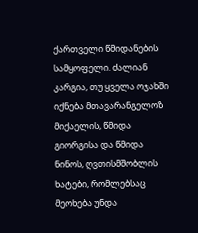ქართველი წმიდანების სამყოფელი. ძალიან კარგია, თუ ყველა ოჯახში იქნება მთავარანგელოზ მიქაელის, წმიდა გიორგისა და წმიდა ნინოს, ღვთისმშობლის ხატები, რომლებსაც მეოხება უნდა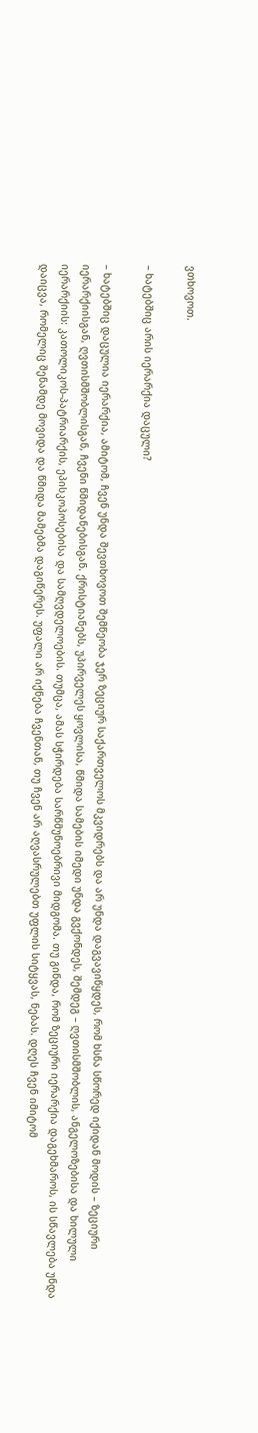ვთხოვოთ.

– ხატებშიც არის იერარქია დაცული?

– ხატებშიც დაცულია იერარქია, ამიტომ, ჩვენ უნდა შევთხოვოთ შემწეობა ჯერ ზეციურ საქართველოს მკვიდრებს და არ უნდა დაგვავიწყდეს, რომ ხსნა სწორედ იქიდან მოდის – ზეციური იერარქიისგან, ღვთისმშობლისგან, ჩვენი წმიდანებისგან. ქრისტიანებს, უპირველეს ყოვლისა, წმიდა სამების იმედი უნდა გვქონდეს, შემდეგ – ღვთისმშობლის, ანგელოზებისა და ხილული იერარქიის: კათოლიკოს-პატრიარქის, ეპისკოპოსებისა და სამღვდელოების. თუმცა, ამას სჭირდება სარწმუნოებრივი მიდგომა. თუ გინდა, რომ ზეციური იერარქია დაგეხმაროს, ის სწავლება უნდა დაიცვა, რომელიც შენამდე მოვიდა და წმიდა მამებმა დაგიწერეს. უფალი არ იქნება ჩვენთან, თუ ჩვენ არ აღვასრულებთ უფლის სიტყვას, ნებას. დღეს ჩვენ იმიტომ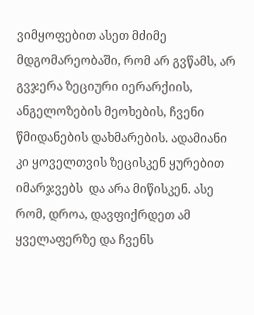ვიმყოფებით ასეთ მძიმე მდგომარეობაში, რომ არ გვწამს, არ გვჯერა ზეციური იერარქიის, ანგელოზების მეოხების, ჩვენი წმიდანების დახმარების. ადამიანი კი ყოველთვის ზეცისკენ ყურებით იმარჯვებს  და არა მიწისკენ. ასე რომ, დროა, დავფიქრდეთ ამ ყველაფერზე და ჩვენს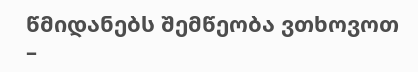წმიდანებს შემწეობა ვთხოვოთ –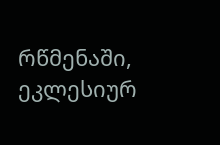რწმენაში, ეკლესიურ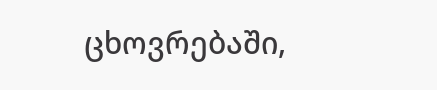ცხოვრებაში,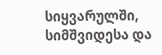სიყვარულში, სიმშვიდესა და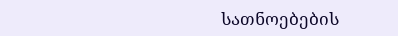სათნოებების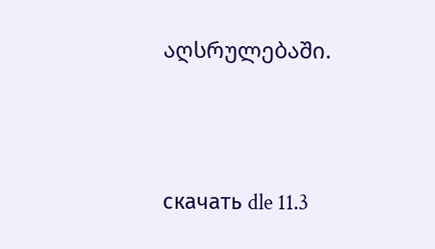აღსრულებაში.





скачать dle 11.3